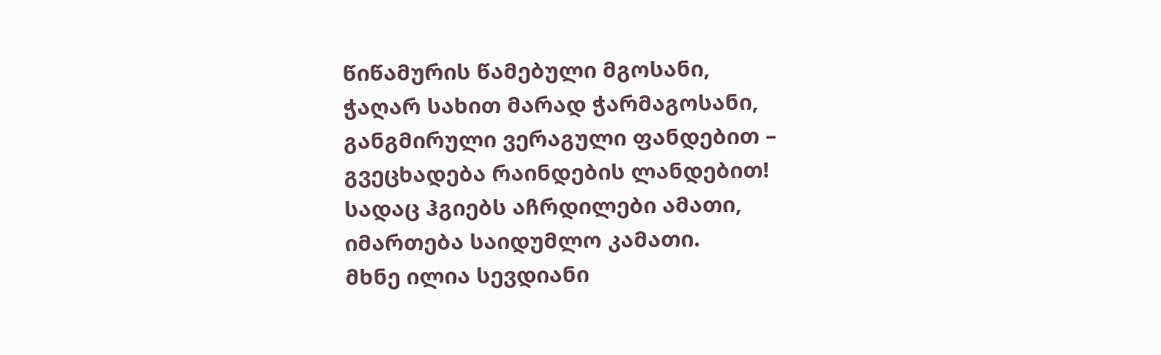წიწამურის წამებული მგოსანი,
ჭაღარ სახით მარად ჭარმაგოსანი,
განგმირული ვერაგული ფანდებით –
გვეცხადება რაინდების ლანდებით!
სადაც ჰგიებს აჩრდილები ამათი,
იმართება საიდუმლო კამათი.
მხნე ილია სევდიანი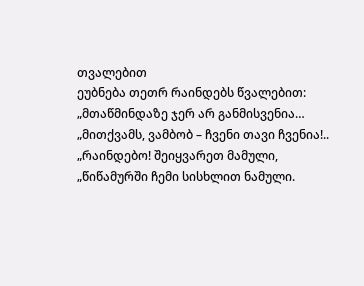თვალებით
ეუბნება თეთრ რაინდებს წვალებით:
„მთაწმინდაზე ჯერ არ განმისვენია…
„მითქვამს, ვამბობ – ჩვენი თავი ჩვენია!..
„რაინდებო! შეიყვარეთ მამული,
„წიწამურში ჩემი სისხლით ნამული.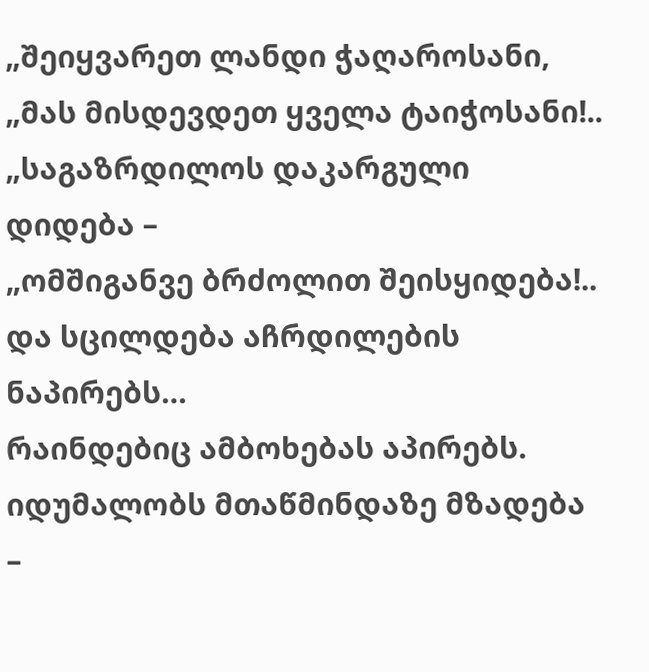„შეიყვარეთ ლანდი ჭაღაროსანი,
„მას მისდევდეთ ყველა ტაიჭოსანი!..
„საგაზრდილოს დაკარგული დიდება –
„ომშიგანვე ბრძოლით შეისყიდება!..
და სცილდება აჩრდილების ნაპირებს…
რაინდებიც ამბოხებას აპირებს.
იდუმალობს მთაწმინდაზე მზადება –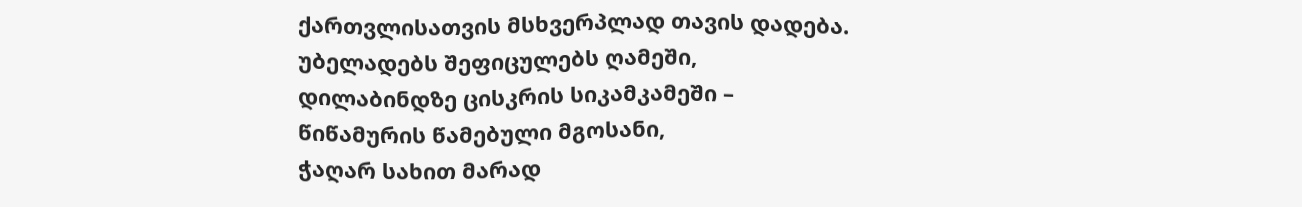ქართვლისათვის მსხვერპლად თავის დადება.
უბელადებს შეფიცულებს ღამეში,
დილაბინდზე ცისკრის სიკამკამეში –
წიწამურის წამებული მგოსანი,
ჭაღარ სახით მარად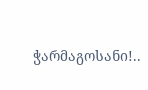ჭარმაგოსანი!..